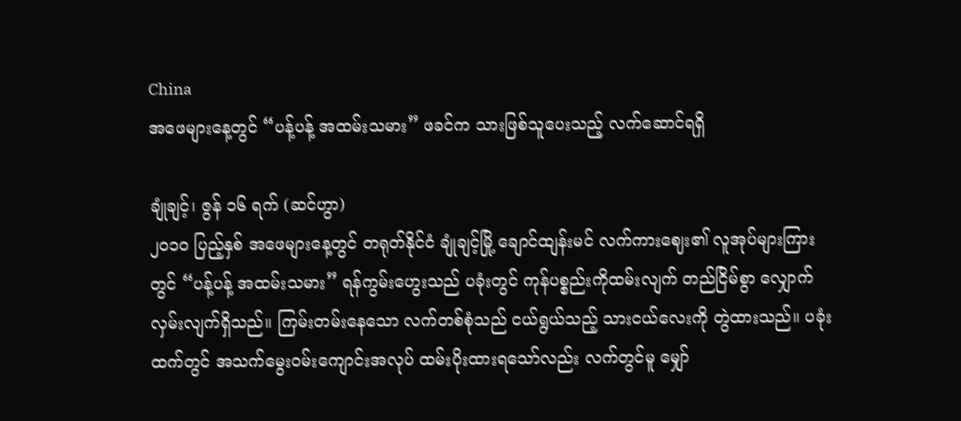China
အဖေများနေ့တွင် “ပန့်ပန့် အထမ်းသမား” ဖခင်က သားဖြစ်သူပေးသည့် လက်ဆောင်ရရှိ

ချုံချင့်၊ ဇွန် ၁၆ ရက် (ဆင်ဟွာ)
၂၀၁၀ ပြည့်နှစ် အဖေများနေ့တွင် တရုတ်နိုင်ငံ ချုံချင့်မြို့ ချောင်ထျန်းမင် လက်ကားဈေး၏ လူအုပ်များကြားတွင် “ပန့်ပန့် အထမ်းသမား” ရန်ကွမ်းဟွေးသည် ပခုံးတွင် ကုန်ပစ္စည်းကိုထမ်းလျက် တည်ငြိမ်စွာ လျှောက်လှမ်းလျက်ရှိသည်။ ကြမ်းတမ်းနေသော လက်တစ်စုံသည် ငယ်ရွယ်သည့် သားငယ်လေးကို တွဲထားသည်။ ပခုံးထက်တွင် အသက်မွေးဝမ်းကျောင်းအလုပ် ထမ်းပိုးထားရသော်လည်း လက်တွင်မူ မျှော်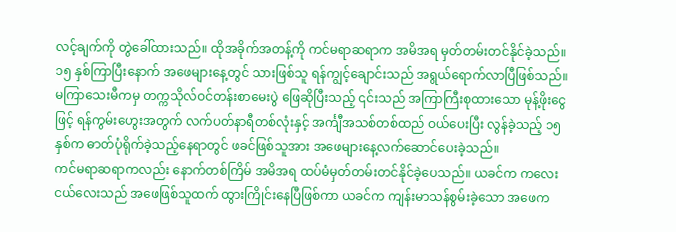လင့်ချက်ကို တွဲခေါ်ထားသည်။ ထိုအခိုက်အတန့်ကို ကင်မရာဆရာက အမိအရ မှတ်တမ်းတင်နိုင်ခဲ့သည်။
၁၅ နှစ်ကြာပြီးနောက် အဖေများနေ့တွင် သားဖြစ်သူ ရန်ကျွင့်ချောင်းသည် အရွယ်ရောက်လာပြီဖြစ်သည်။ မကြာသေးမီကမှ တက္ကသိုလ်ဝင်တန်းစာမေးပွဲ ဖြေဆိုပြီးသည့် ၎င်းသည် အကြာကြီးစုထားသော မုန့်ဖိုးငွေဖြင့် ရန်ကွမ်းဟွေးအတွက် လက်ပတ်နာရီတစ်လုံးနှင့် အင်္ကျီအသစ်တစ်ထည် ဝယ်ပေးပြီး လွန်ခဲ့သည့် ၁၅ နှစ်က ဓာတ်ပုံရိုက်ခဲ့သည့်နေရာတွင် ဖခင်ဖြစ်သူအား အဖေများနေ့လက်ဆောင်ပေးခဲ့သည်။
ကင်မရာဆရာကလည်း နောက်တစ်ကြိမ် အမိအရ ထပ်မံမှတ်တမ်းတင်နိုင်ခဲ့ပေသည်။ ယခင်က ကလေးငယ်လေးသည် အဖေဖြစ်သူထက် ထွားကြိုင်းနေပြီဖြစ်ကာ ယခင်က ကျန်းမာသန်စွမ်းခဲ့သော အဖေက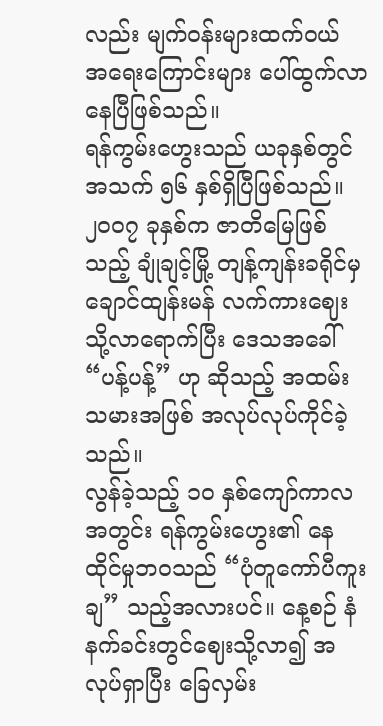လည်း မျက်ဝန်းများထက်ဝယ် အရေးကြောင်းများ ပေါ်ထွက်လာနေပြီဖြစ်သည်။
ရန်ကွမ်းဟွေးသည် ယခုနှစ်တွင် အသက် ၅၆ နှစ်ရှိပြီဖြစ်သည်။ ၂၀၀၇ ခုနှစ်က ဇာတိမြေဖြစ်သည့် ချုံချင့်မြို့ တျန့်ကျန်းခရိုင်မှ ချောင်ထျန်းမန် လက်ကားဈေးသို့လာရောက်ပြီး ဒေသအခေါ် “ပန့်ပန့်” ဟု ဆိုသည့် အထမ်းသမားအဖြစ် အလုပ်လုပ်ကိုင်ခဲ့သည်။
လွန်ခဲ့သည့် ၁၀ နှစ်ကျော်ကာလအတွင်း ရန်ကွမ်းဟွေး၏ နေထိုင်မှုဘဝသည် “ပုံတူကော်ပီကူးချ” သည့်အလားပင်။ နေ့စဉ် နံနက်ခင်းတွင်ဈေးသို့လာ၍ အလုပ်ရှာပြီး ခြေလှမ်း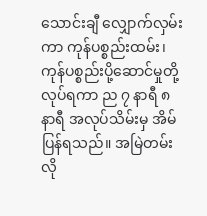သောင်းချီ လျှောက်လှမ်းကာ ကုန်ပစ္စည်းထမ်း၊ ကုန်ပစ္စည်းပို့ဆောင်မှုတို့လုပ်ရကာ ည ၇ နာရီ ၈ နာရီ အလုပ်သိမ်းမှ အိမ်ပြန်ရသည်။ အမြဲတမ်းလို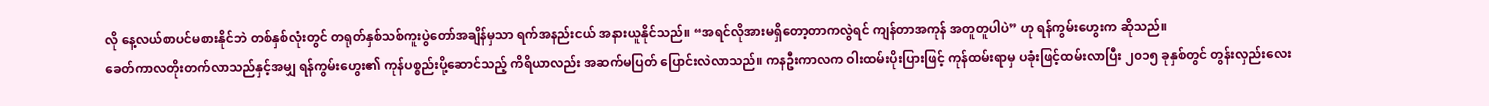လို နေ့လယ်စာပင်မစားနိုင်ဘဲ တစ်နှစ်လုံးတွင် တရုတ်နှစ်သစ်ကူးပွဲတော်အချိန်မှသာ ရက်အနည်းငယ် အနားယူနိုင်သည်။ “အရင်လိုအားမရှိတော့တာကလွဲရင် ကျန်တာအကုန် အတူတူပါပဲ” ဟု ရန်ကွမ်းဟွေးက ဆိုသည်။
ခေတ်ကာလတိုးတက်လာသည်နှင့်အမျှ ရန်ကွမ်းဟွေး၏ ကုန်ပစ္စည်းပို့ဆောင်သည့် ကိရိယာလည်း အဆက်မပြတ် ပြောင်းလဲလာသည်။ ကနဦးကာလက ဝါးထမ်းပိုးပြားဖြင့် ကုန်ထမ်းရာမှ ပခုံးဖြင့်ထမ်းလာပြီး ၂၀၁၅ ခုနှစ်တွင် တွန်းလှည်းလေး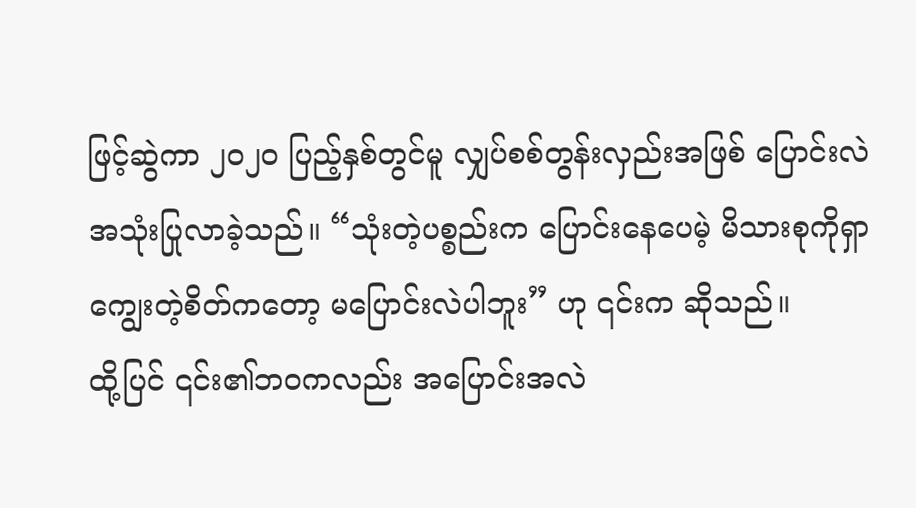ဖြင့်ဆွဲကာ ၂၀၂၀ ပြည့်နှစ်တွင်မူ လျှပ်စစ်တွန်းလှည်းအဖြစ် ပြောင်းလဲအသုံးပြုလာခဲ့သည်။ “သုံးတဲ့ပစ္စည်းက ပြောင်းနေပေမဲ့ မိသားစုကိုရှာကျွေးတဲ့စိတ်ကတော့ မပြောင်းလဲပါဘူး” ဟု ၎င်းက ဆိုသည်။
ထို့ပြင် ၎င်း၏ဘဝကလည်း အပြောင်းအလဲ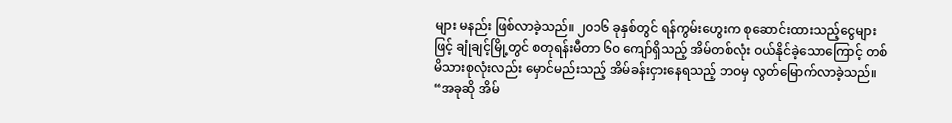များ မနည်း ဖြစ်လာခဲ့သည်။ ၂၀၁၆ ခုနှစ်တွင် ရန်ကွမ်းဟွေးက စုဆောင်းထားသည့်ငွေများဖြင့် ချုံချင့်မြို့တွင် စတုရန်းမီတာ ၆၀ ကျော်ရှိသည့် အိမ်တစ်လုံး ဝယ်နိုင်ခဲ့သောကြောင့် တစ်မိသားစုလုံးလည်း မှောင်မည်းသည့် အိမ်ခန်းငှားနေရသည့် ဘဝမှ လွတ်မြောက်လာခဲ့သည်။
“အခုဆို အိမ်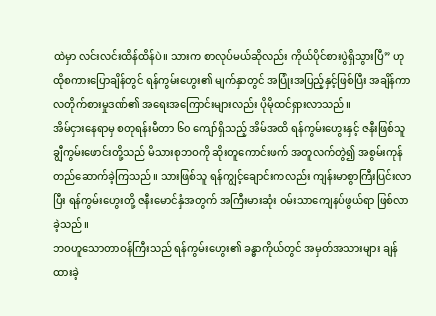ထဲမှာ လင်းလင်းထိန်ထိန်ပဲ။ သားက စာလုပ်မယ်ဆိုလည်း ကိုယ်ပိုင်စားပွဲရှိသွားပြီ” ဟု ထိုစကားပြောချိန်တွင် ရန်ကွမ်းဟွေး၏ မျက်နှာတွင် အပြုံးအပြည့်နှင့်ဖြစ်ပြီး အချိန်ကာလတိုက်စားမှုဒဏ်၏ အရေးအကြောင်းများလည်း ပိုမိုထင်ရှားလာသည်။
အိမ်ငှားနေရာမှ စတုရန်းမီတာ ၆၀ ကျော်ရှိသည့် အိမ်အထိ ရန်ကွမ်းဟွေးနှင့် ဇနီးဖြစ်သူ ချွီကွမ်းဖောင်းတို့သည် မိသားစုဘဝကို ဆိုးတူကောင်းဖက် အတူလက်တွဲ၍ အစွမ်းကုန် တည်ဆောက်ခဲ့ကြသည်။ သားဖြစ်သူ ရန်ကျွင့်ချောင်းကလည်း ကျန်းမာစွာကြီးပြင်းလာပြီး ရန်ကွမ်းဟွေးတို့ ဇနီးမောင်နှံအတွက် အကြီးမားဆုံး ဝမ်းသာကျေနပ်ဖွယ်ရာ ဖြစ်လာခဲ့သည်။
ဘဝဟူသောတာဝန်ကြီးသည် ရန်ကွမ်းဟွေး၏ ခန္ဓာကိုယ်တွင် အမှတ်အသားများ ချန်ထားခဲ့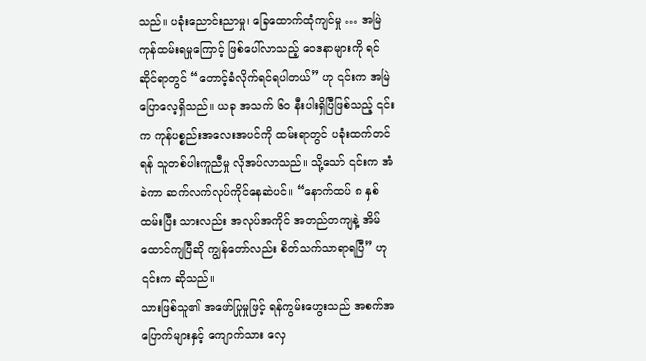သည်။ ပခုံးညောင်းညာမှု၊ ခြေထောက်ထုံကျင်မှု … အမြဲကုန်ထမ်းရမှုကြောင့် ဖြစ်ပေါ်လာသည့် ဝေဒနာများကို ရင်ဆိုင်ရာတွင် “တောင့်ခံလိုက်ရင်ရပါတယ်” ဟု ၎င်းက အမြဲပြောလေ့ရှိသည်။ ယခု အသက် ၆၀ နီးပါးရှိပြီဖြစ်သည့် ၎င်းက ကုန်ပစ္စည်းအလေးအပင်ကို ထမ်းရာတွင် ပခုံးထက်တင်ရန် သူတစ်ပါးကူညီမှု လိုအပ်လာသည်။ သို့သော် ၎င်းက အံခဲကာ ဆက်လက်လုပ်ကိုင်နေဆဲပင်။ “နောက်ထပ် ၈ နှစ် ထမ်းပြီး သားလည်း အလုပ်အကိုင် အတည်တကျနဲ့ အိမ်ထောင်ကျပြီဆို ကျွန်တော်လည်း စိတ်သက်သာရာရပြီ” ဟု ၎င်းက ဆိုသည်။
သားဖြစ်သူ၏ အဖော်ပြုမှုဖြင့် ရန်ကွမ်းဟွေးသည် အစက်အပြောက်များနှင့် ကျောက်သား လှေ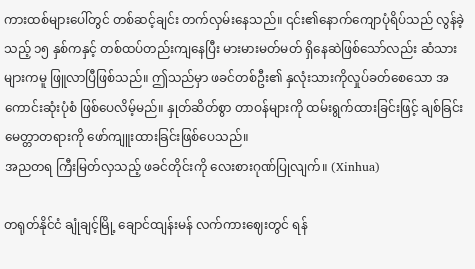ကားထစ်များပေါ်တွင် တစ်ဆင့်ချင်း တက်လှမ်းနေသည်။ ၎င်း၏နောက်ကျောပုံရိပ်သည် လွန်ခဲ့သည့် ၁၅ နှစ်ကနှင့် တစ်ထပ်တည်းကျနေပြီး မားမားမတ်မတ် ရှိနေဆဲဖြစ်သော်လည်း ဆံသားများကမူ ဖြူလာပြီဖြစ်သည်။ ဤသည်မှာ ဖခင်တစ်ဦး၏ နှလုံးသားကိုလှုပ်ခတ်စေသော အကောင်းဆုံးပုံစံ ဖြစ်ပေလိမ့်မည်။ နှုတ်ဆိတ်စွာ တာဝန်များကို ထမ်းရွက်ထားခြင်းဖြင့် ချစ်ခြင်းမေတ္တာတရားကို ဖော်ကျူးထားခြင်းဖြစ်ပေသည်။
အညတရ ကြီးမြတ်လှသည့် ဖခင်တိုင်းကို လေးစားဂုဏ်ပြုလျက်။ (Xinhua)

တရုတ်နိုင်ငံ ချုံချင့်မြို့ ချောင်ထျန်းမန် လက်ကားဈေးတွင် ရန်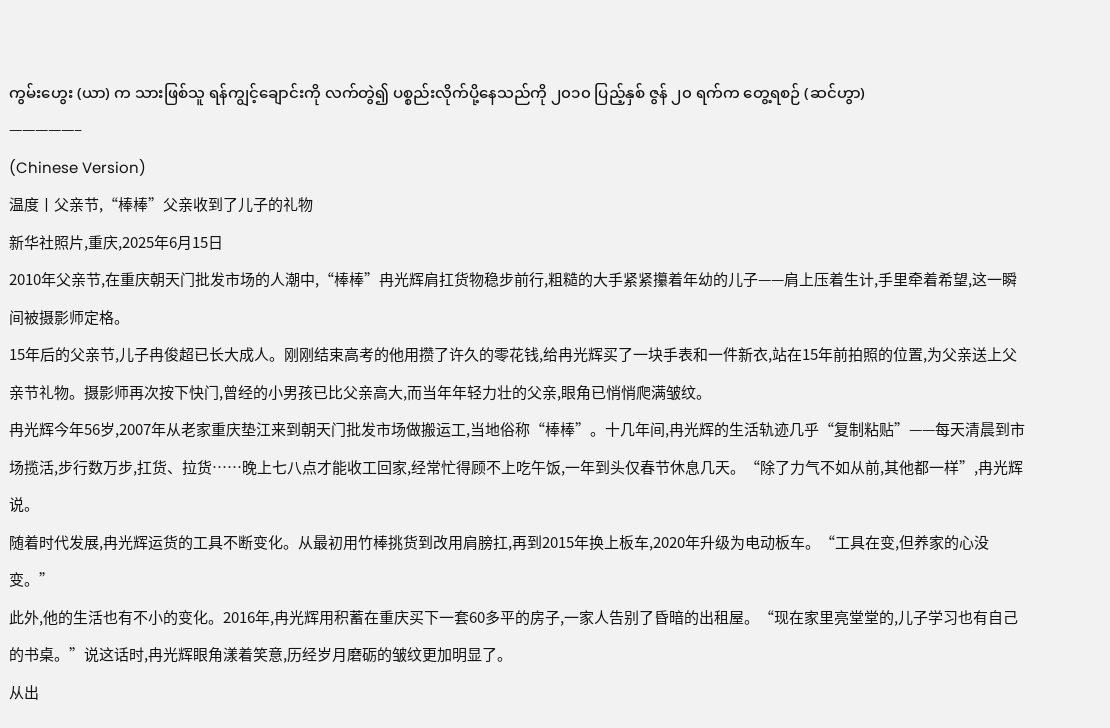ကွမ်းဟွေး (ယာ) က သားဖြစ်သူ ရန်ကျွင့်ချောင်းကို လက်တွဲ၍ ပစ္စည်းလိုက်ပို့နေသည်ကို ၂၀၁၀ ပြည့်နှစ် ဇွန် ၂၀ ရက်က တွေ့ရစဉ် (ဆင်ဟွာ)
—————–
(Chinese Version)
温度丨父亲节,“棒棒”父亲收到了儿子的礼物
新华社照片,重庆,2025年6月15日
2010年父亲节,在重庆朝天门批发市场的人潮中,“棒棒”冉光辉肩扛货物稳步前行,粗糙的大手紧紧攥着年幼的儿子——肩上压着生计,手里牵着希望,这一瞬间被摄影师定格。
15年后的父亲节,儿子冉俊超已长大成人。刚刚结束高考的他用攒了许久的零花钱,给冉光辉买了一块手表和一件新衣,站在15年前拍照的位置,为父亲送上父亲节礼物。摄影师再次按下快门,曾经的小男孩已比父亲高大,而当年年轻力壮的父亲,眼角已悄悄爬满皱纹。
冉光辉今年56岁,2007年从老家重庆垫江来到朝天门批发市场做搬运工,当地俗称“棒棒”。十几年间,冉光辉的生活轨迹几乎“复制粘贴”——每天清晨到市场揽活,步行数万步,扛货、拉货……晚上七八点才能收工回家,经常忙得顾不上吃午饭,一年到头仅春节休息几天。“除了力气不如从前,其他都一样”,冉光辉说。
随着时代发展,冉光辉运货的工具不断变化。从最初用竹棒挑货到改用肩膀扛,再到2015年换上板车,2020年升级为电动板车。“工具在变,但养家的心没变。”
此外,他的生活也有不小的变化。2016年,冉光辉用积蓄在重庆买下一套60多平的房子,一家人告别了昏暗的出租屋。“现在家里亮堂堂的,儿子学习也有自己的书桌。”说这话时,冉光辉眼角漾着笑意,历经岁月磨砺的皱纹更加明显了。
从出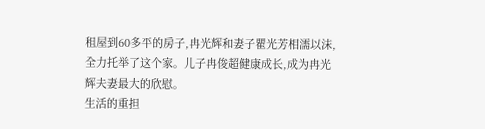租屋到60多平的房子,冉光辉和妻子瞿光芳相濡以沫,全力托举了这个家。儿子冉俊超健康成长,成为冉光辉夫妻最大的欣慰。
生活的重担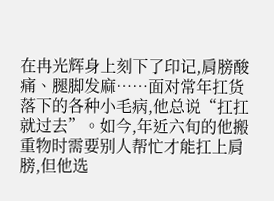在冉光辉身上刻下了印记,肩膀酸痛、腿脚发麻……面对常年扛货落下的各种小毛病,他总说“扛扛就过去”。如今,年近六旬的他搬重物时需要别人帮忙才能扛上肩膀,但他选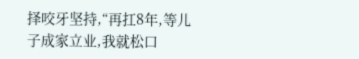择咬牙坚持,“再扛8年,等儿子成家立业,我就松口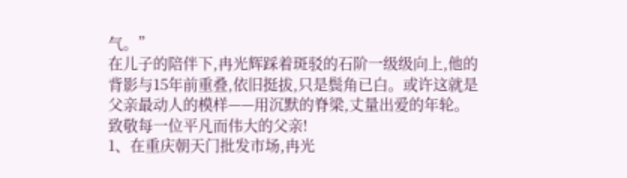气。”
在儿子的陪伴下,冉光辉踩着斑驳的石阶一级级向上,他的背影与15年前重叠,依旧挺拔,只是鬓角已白。或许这就是父亲最动人的模样——用沉默的脊梁,丈量出爱的年轮。
致敬每一位平凡而伟大的父亲!
1、在重庆朝天门批发市场,冉光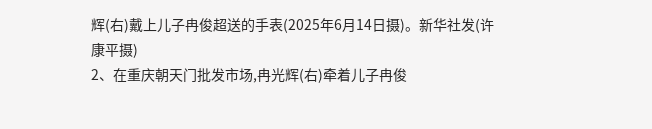辉(右)戴上儿子冉俊超送的手表(2025年6月14日摄)。新华社发(许康平摄)
2、在重庆朝天门批发市场,冉光辉(右)牵着儿子冉俊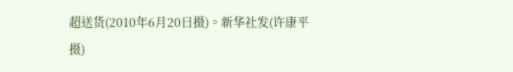超送货(2010年6月20日摄)。新华社发(许康平摄)